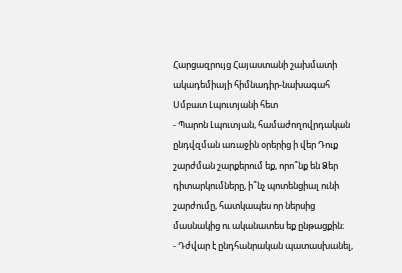Հարցազրույց Հայաստանի շախմատի ակադեմիայի հիմնադիր-նախագահ Սմբատ Լպուտյանի հետ
- Պարոն Լպուտյան, համաժողովրդական ընդվզման առաջին օրերից ի վեր Դուք շարժման շարքերում եք, որո՞նք են Ձեր դիտարկումները, ի՞նչ պոտենցիալ ունի շարժումը, հատկապես որ ներսից մասնակից ու ականատես եք ընթացքին։
- Դժվար է ընդհանրական պատասխանել,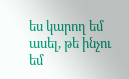ես կարող եմ ասել, թե ինչու եմ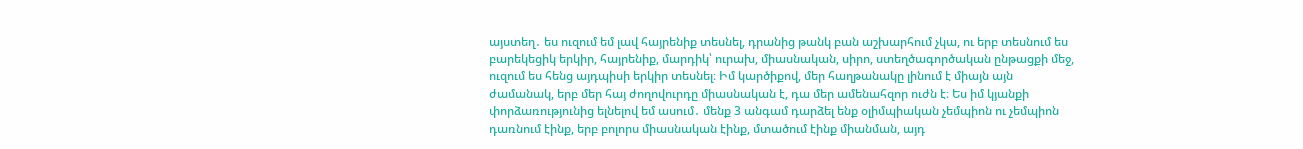այստեղ․ ես ուզում եմ լավ հայրենիք տեսնել, դրանից թանկ բան աշխարհում չկա, ու երբ տեսնում ես բարեկեցիկ երկիր, հայրենիք, մարդիկ՝ ուրախ, միասնական, սիրո, ստեղծագործական ընթացքի մեջ, ուզում ես հենց այդպիսի երկիր տեսնել։ Իմ կարծիքով, մեր հաղթանակը լինում է միայն այն ժամանակ, երբ մեր հայ ժողովուրդը միասնական է, դա մեր ամենահզոր ուժն է։ Ես իմ կյանքի փորձառությունից ելնելով եմ ասում․ մենք 3 անգամ դարձել ենք օլիմպիական չեմպիոն ու չեմպիոն դառնում էինք, երբ բոլորս միասնական էինք, մտածում էինք միանման, այդ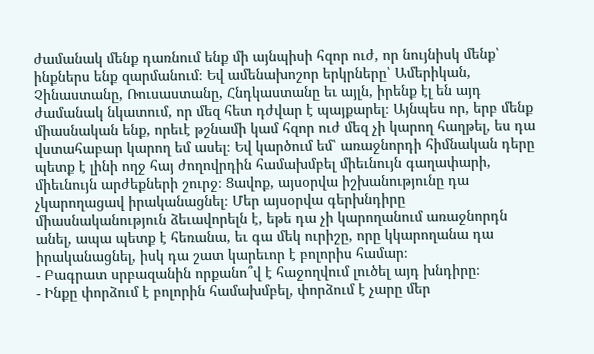ժամանակ մենք դառնում ենք մի այնպիսի հզոր ուժ, որ նույնիսկ մենք՝ ինքներս ենք զարմանում։ Եվ ամենախոշոր երկրները՝ Ամերիկան, Չինաստանը, Ռուսաստանը, Հնդկաստանը եւ այլն, իրենք էլ են այդ ժամանակ նկատում, որ մեզ հետ դժվար է պայքարել։ Այնպես որ, երբ մենք միասնական ենք, որեւէ թշնամի կամ հզոր ուժ մեզ չի կարող հաղթել, ես դա վստահաբար կարող եմ ասել։ Եվ կարծում եմ՝ առաջնորդի հիմնական դերը պետք է լինի ողջ հայ ժողովրդին համախմբել միեւնույն գաղափարի, միեւնույն արժեքների շուրջ։ Ցավոք, այսօրվա իշխանությունը դա չկարողացավ իրականացնել։ Մեր այսօրվա գերխնդիրը միասնականություն ձեւավորելն է, եթե դա չի կարողանում առաջնորդն անել, ապա պետք է հեռանա, եւ գա մեկ ուրիշը, որը կկարողանա դա իրականացնել, իսկ դա շատ կարեւոր է բոլորիս համար։
- Բագրատ սրբազանին որքանո՞վ է հաջողվում լուծել այդ խնդիրը։
- Ինքը փորձում է բոլորին համախմբել, փորձում է չարը մեր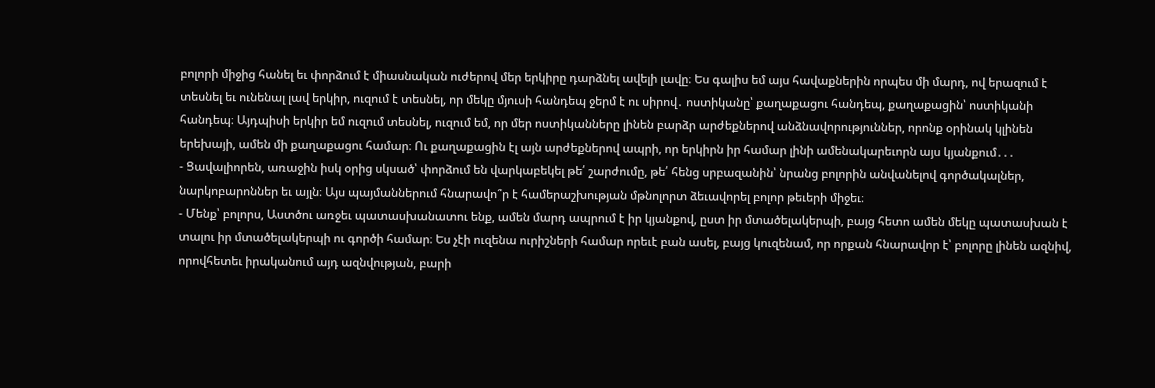բոլորի միջից հանել եւ փորձում է միասնական ուժերով մեր երկիրը դարձնել ավելի լավը։ Ես գալիս եմ այս հավաքներին որպես մի մարդ, ով երազում է տեսնել եւ ունենալ լավ երկիր, ուզում է տեսնել, որ մեկը մյուսի հանդեպ ջերմ է ու սիրով․ ոստիկանը՝ քաղաքացու հանդեպ, քաղաքացին՝ ոստիկանի հանդեպ։ Այդպիսի երկիր եմ ուզում տեսնել, ուզում եմ, որ մեր ոստիկանները լինեն բարձր արժեքներով անձնավորություններ, որոնք օրինակ կլինեն երեխայի, ամեն մի քաղաքացու համար։ Ու քաղաքացին էլ այն արժեքներով ապրի, որ երկիրն իր համար լինի ամենակարեւորն այս կյանքում․․․
- Ցավալիորեն, առաջին իսկ օրից սկսած՝ փորձում են վարկաբեկել թե՛ շարժումը, թե՛ հենց սրբազանին՝ նրանց բոլորին անվանելով գործակալներ, նարկոբարոններ եւ այլն։ Այս պայմաններում հնարավո՞ր է համերաշխության մթնոլորտ ձեւավորել բոլոր թեւերի միջեւ։
- Մենք՝ բոլորս, Աստծու առջեւ պատասխանատու ենք, ամեն մարդ ապրում է իր կյանքով, ըստ իր մտածելակերպի, բայց հետո ամեն մեկը պատասխան է տալու իր մտածելակերպի ու գործի համար։ Ես չէի ուզենա ուրիշների համար որեւէ բան ասել, բայց կուզենամ, որ որքան հնարավոր է՝ բոլորը լինեն ազնիվ, որովհետեւ իրականում այդ ազնվության, բարի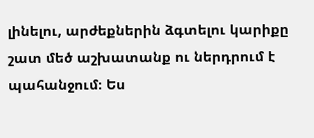լինելու, արժեքներին ձգտելու կարիքը շատ մեծ աշխատանք ու ներդրում է պահանջում։ Ես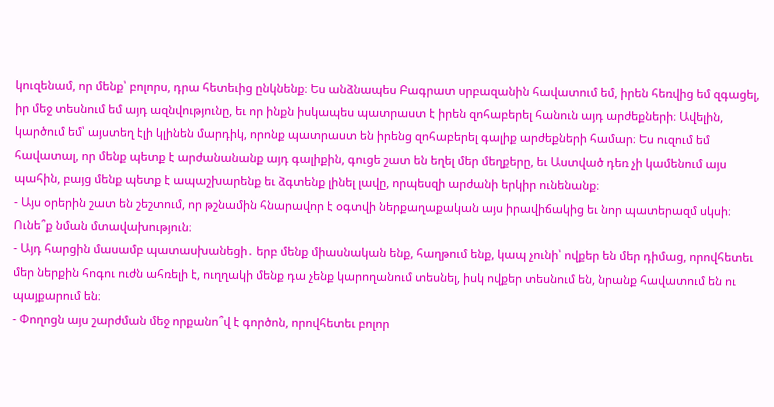կուզենամ, որ մենք՝ բոլորս, դրա հետեւից ընկնենք։ Ես անձնապես Բագրատ սրբազանին հավատում եմ, իրեն հեռվից եմ զգացել, իր մեջ տեսնում եմ այդ ազնվությունը, եւ որ ինքն իսկապես պատրաստ է իրեն զոհաբերել հանուն այդ արժեքների։ Ավելին, կարծում եմ՝ այստեղ էլի կլինեն մարդիկ, որոնք պատրաստ են իրենց զոհաբերել գալիք արժեքների համար։ Ես ուզում եմ հավատալ, որ մենք պետք է արժանանանք այդ գալիքին, գուցե շատ են եղել մեր մեղքերը, եւ Աստված դեռ չի կամենում այս պահին, բայց մենք պետք է ապաշխարենք եւ ձգտենք լինել լավը, որպեսզի արժանի երկիր ունենանք։
- Այս օրերին շատ են շեշտում, որ թշնամին հնարավոր է օգտվի ներքաղաքական այս իրավիճակից եւ նոր պատերազմ սկսի։ Ունե՞ք նման մտավախություն։
- Այդ հարցին մասամբ պատասխանեցի․ երբ մենք միասնական ենք, հաղթում ենք, կապ չունի՝ ովքեր են մեր դիմաց, որովհետեւ մեր ներքին հոգու ուժն ահռելի է, ուղղակի մենք դա չենք կարողանում տեսնել, իսկ ովքեր տեսնում են, նրանք հավատում են ու պայքարում են։
- Փողոցն այս շարժման մեջ որքանո՞վ է գործոն, որովհետեւ բոլոր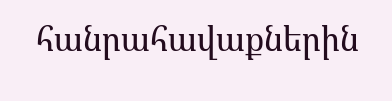հանրահավաքներին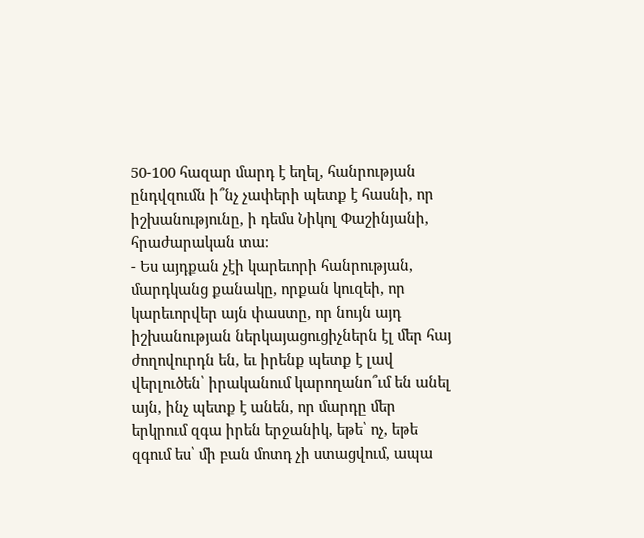50-100 հազար մարդ է եղել, հանրության ընդվզումն ի՞նչ չափերի պետք է հասնի, որ իշխանությունը, ի դեմս Նիկոլ Փաշինյանի, հրաժարական տա։
- Ես այդքան չէի կարեւորի հանրության, մարդկանց քանակը, որքան կուզեի, որ կարեւորվեր այն փաստը, որ նույն այդ իշխանության ներկայացուցիչներն էլ մեր հայ ժողովուրդն են, եւ իրենք պետք է լավ վերլուծեն՝ իրականում կարողանո՞ւմ են անել այն, ինչ պետք է անեն, որ մարդը մեր երկրում զգա իրեն երջանիկ, եթե՝ ոչ, եթե զգում ես՝ մի բան մոտդ չի ստացվում, ապա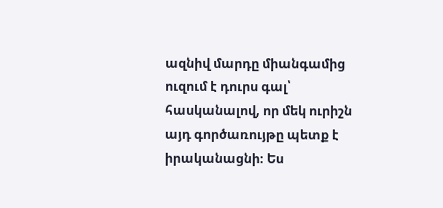ազնիվ մարդը միանգամից ուզում է դուրս գալ՝ հասկանալով, որ մեկ ուրիշն այդ գործառույթը պետք է իրականացնի։ Ես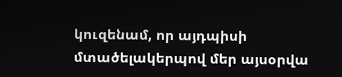կուզենամ, որ այդպիսի մտածելակերպով մեր այսօրվա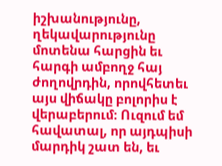իշխանությունը, ղեկավարությունը մոտենա հարցին եւ հարգի ամբողջ հայ ժողովրդին, որովհետեւ այս վիճակը բոլորիս է վերաբերում։ Ուզում եմ հավատալ, որ այդպիսի մարդիկ շատ են, եւ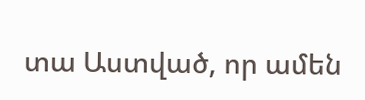տա Աստված, որ ամեն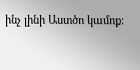ինչ լինի Աստծո կամոք։